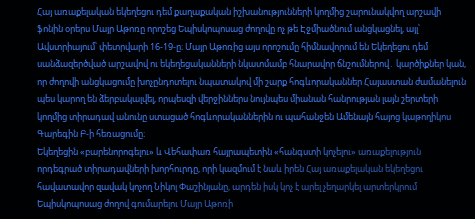Հայ առաքելական եկեղեցու դեմ քաղաքական իշխանությունների կողմից շարունակվող արշավի ֆոնին օրերս Մայր Աթոռը որոշեց Եպիսկոպոսաց ժողովը ոչ թե Էջմիածնում անցկացնել, այլ՝ Ավստրիայում՝ փետրվարի 16-19-ը։ Մայր Աթոռից այս որոշումը հիմնավորում են Եկեղեցու դեմ սանձազերծված արշավով ու եկեղեցականների նկատմամբ հնարավոր ճնշումներով․ կարծիքներ կան, որ ժողովի անցկացումը խոչընդոտելու նպատակով մի շարք հոգևորականներ Հայաստան ժամանելուն պես կարող են ձերբակալվել, որպեսզի վերջիններս նույնպես միանան հանրության լայն շերտերի կողմից տիրադավ անունը ստացած հոգևորականներին ու պահանջեն Ամենայն հայոց կաթողիկոս Գարեգին Բ-ի հեռացումը։
Եկեղեցին «բարենորոգելու» և Վեհափառ հայրապետին «հանգստի կոչելու» առաքելություն որդեգրած տիրադավների խորհուրդը, որի կազմում է նաև իրեն Հայ առաքելական եկեղեցու հավատավոր զավակ կոչող Նիկոլ Փաշինյանը, արդեն իսկ կոչ է արել չեղարկել արտերկրում Եպիսկոպոսաց ժողով գումարելու Մայր Աթոռի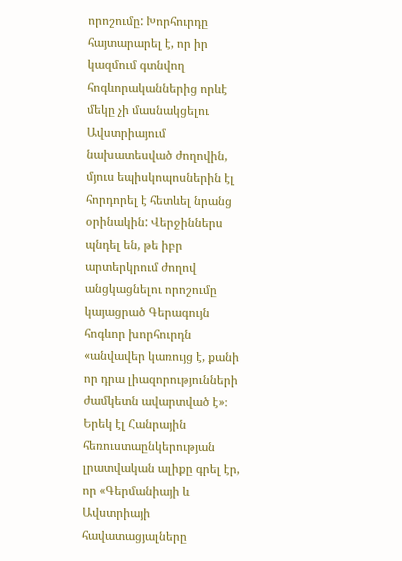որոշումը: Խորհուրդը հայտարարել է, որ իր կազմում գտնվող հոգևորականներից որևէ մեկը չի մասնակցելու Ավստրիայում նախատեսված ժողովին, մյուս եպիսկոպոսներին էլ հորդորել է հետևել նրանց օրինակին: Վերջիններս պնդել են, թե իբր արտերկրում ժողով անցկացնելու որոշումը կայացրած Գերագույն հոգևոր խորհուրդն «անվավեր կառույց է, քանի որ դրա լիազորությունների ժամկետն ավարտված է»։
Երեկ էլ Հանրային հեռուստաընկերության լրատվական ալիքը գրել էր, որ «Գերմանիայի և Ավստրիայի հավատացյալները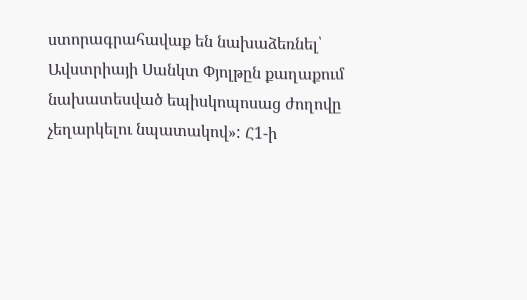ստորագրահավաք են նախաձեռնել՝ Ավստրիայի Սանկտ Փյոլթըն քաղաքում նախատեսված եպիսկոպոսաց ժողովը չեղարկելու նպատակով»: Հ1-ի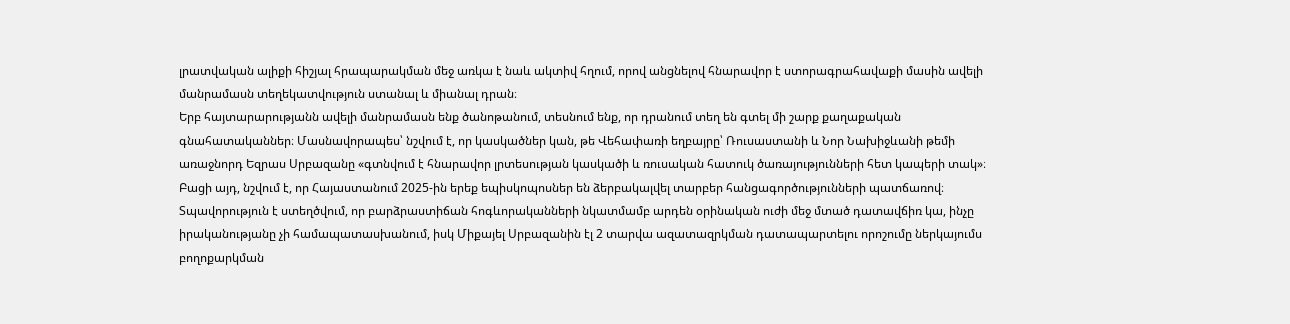լրատվական ալիքի հիշյալ հրապարակման մեջ առկա է նաև ակտիվ հղում, որով անցնելով հնարավոր է ստորագրահավաքի մասին ավելի մանրամասն տեղեկատվություն ստանալ և միանալ դրան։
Երբ հայտարարությանն ավելի մանրամասն ենք ծանոթանում, տեսնում ենք, որ դրանում տեղ են գտել մի շարք քաղաքական գնահատականներ։ Մասնավորապես՝ նշվում է, որ կասկածներ կան, թե Վեհափառի եղբայրը՝ Ռուսաստանի և Նոր Նախիջևանի թեմի առաջնորդ Եզրաս Սրբազանը «գտնվում է հնարավոր լրտեսության կասկածի և ռուսական հատուկ ծառայությունների հետ կապերի տակ»։ Բացի այդ, նշվում է, որ Հայաստանում 2025-ին երեք եպիսկոպոսներ են ձերբակալվել տարբեր հանցագործությունների պատճառով։ Տպավորություն է ստեղծվում, որ բարձրաստիճան հոգևորականների նկատմամբ արդեն օրինական ուժի մեջ մտած դատավճիռ կա, ինչը իրականությանը չի համապատասխանում, իսկ Միքայել Սրբազանին էլ 2 տարվա ազատազրկման դատապարտելու որոշումը ներկայումս բողոքարկման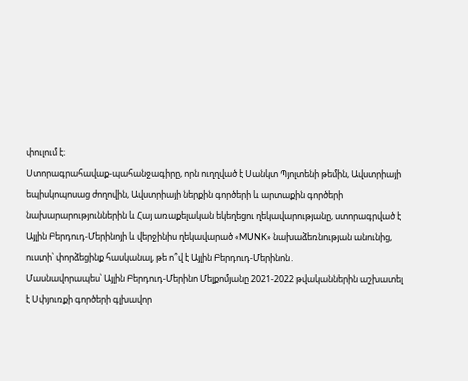փուլում է։
Ստորագրահավաք-պահանջագիրը, որն ուղղված է Սանկտ Պյոլտենի թեմին, Ավստրիայի եպիսկոպոսաց ժողովին, Ավստրիայի ներքին գործերի և արտաքին գործերի նախարարություններին և Հայ առաքելական եկեղեցու ղեկավարությանը, ստորագրված է Այլին Բերդուդ-Մերինոյի և վերջինիս ղեկավարած «MUNK» նախաձեռնության անունից, ուստի՝ փորձեցինք հասկանալ, թե ո՞վ է Այլին Բերդուդ-Մերինոն․
Մասնավորապես՝ Այլին Բերդուդ-Մերինո Մելքոմյանը 2021-2022 թվականներին աշխատել է Սփյուռքի գործերի գլխավոր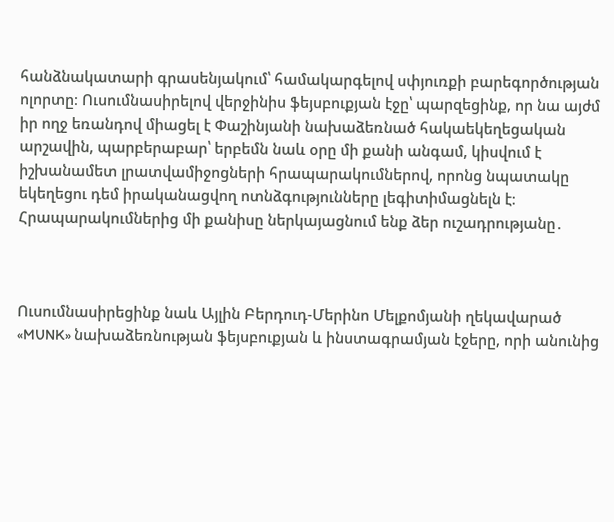հանձնակատարի գրասենյակում՝ համակարգելով սփյուռքի բարեգործության ոլորտը։ Ուսումնասիրելով վերջինիս ֆեյսբուքյան էջը՝ պարզեցինք, որ նա այժմ իր ողջ եռանդով միացել է Փաշինյանի նախաձեռնած հակաեկեղեցական արշավին, պարբերաբար՝ երբեմն նաև օրը մի քանի անգամ, կիսվում է իշխանամետ լրատվամիջոցների հրապարակումներով, որոնց նպատակը եկեղեցու դեմ իրականացվող ոտնձգությունները լեգիտիմացնելն է։ Հրապարակումներից մի քանիսը ներկայացնում ենք ձեր ուշադրությանը․



Ուսումնասիրեցինք նաև Այլին Բերդուդ-Մերինո Մելքոմյանի ղեկավարած «MUNK» նախաձեռնության ֆեյսբուքյան և ինստագրամյան էջերը, որի անունից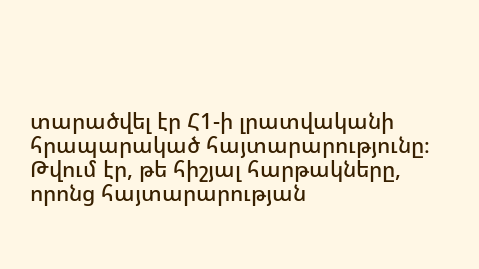տարածվել էր Հ1-ի լրատվականի հրապարակած հայտարարությունը։ Թվում էր, թե հիշյալ հարթակները, որոնց հայտարարության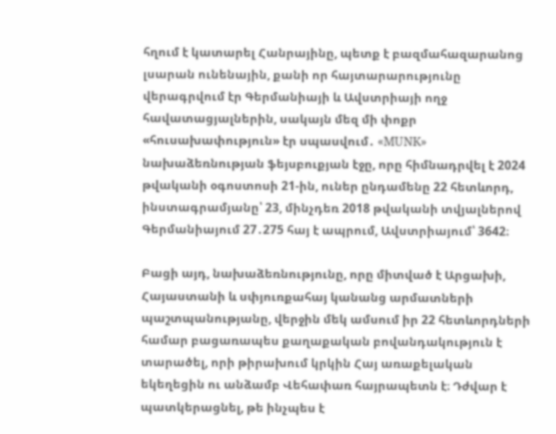հղում է կատարել Հանրայինը, պետք է բազմահազարանոց լսարան ունենային, քանի որ հայտարարությունը վերագրվում էր Գերմանիայի և Ավստրիայի ողջ հավատացյալներին, սակայն մեզ մի փոքր «հուսախափություն» էր սպասվում․ «MUNK» նախաձեռնության ֆեյսբուքյան էջը, որը հիմնադրվել է 2024 թվականի օգոստոսի 21-ին, ուներ ընդամենը 22 հետևորդ, ինստագրամյանը՝ 23, մինչդեռ 2018 թվականի տվյալներով Գերմանիայում 27․275 հայ է ապրում, Ավստրիայում՝ 3642։

Բացի այդ, նախաձեռնությունը, որը միտված է Արցախի, Հայաստանի և սփյուռքահայ կանանց արմատների պաշտպանությանը, վերջին մեկ ամսում իր 22 հետևորդների համար բացառապես քաղաքական բովանդակություն է տարածել, որի թիրախում կրկին Հայ առաքելական եկեղեցին ու անձամբ Վեհափառ հայրապետն է։ Դժվար է պատկերացնել, թե ինչպես է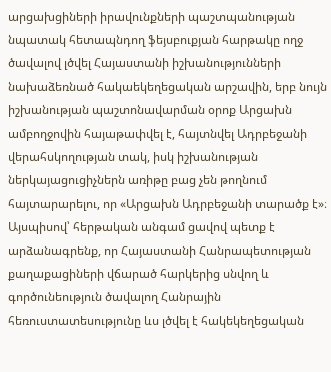արցախցիների իրավունքների պաշտպանության նպատակ հետապնդող ֆեյսբուքյան հարթակը ողջ ծավալով լծվել Հայաստանի իշխանությունների նախաձեռնած հակաեկեղեցական արշավին, երբ նույն իշխանության պաշտոնավարման օրոք Արցախն ամբողջովին հայաթափվել է, հայտնվել Ադրբեջանի վերահսկողության տակ, իսկ իշխանության ներկայացուցիչներն առիթը բաց չեն թողնում հայտարարելու, որ «Արցախն Ադրբեջանի տարածք է»։
Այսպիսով՝ հերթական անգամ ցավով պետք է արձանագրենք, որ Հայաստանի Հանրապետության քաղաքացիների վճարած հարկերից սնվող և գործունեություն ծավալող Հանրային հեռուստատեսությունը ևս լծվել է հակեկեղեցական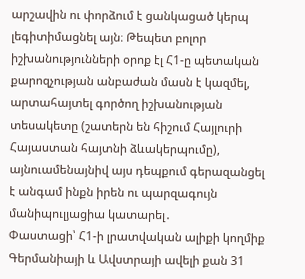արշավին ու փորձում է ցանկացած կերպ լեգիտիմացնել այն։ Թեպետ բոլոր իշխանությունների օրոք էլ Հ1-ը պետական քարոզչության անբաժան մասն է կազմել, արտահայտել գործող իշխանության տեսակետը (շատերն են հիշում Հայլուրի Հայաստան հայտնի ձևակերպումը), այնուամենայնիվ այս դեպքում գերազանցել է անգամ ինքն իրեն ու պարզագույն մանիպուլյացիա կատարել․
Փաստացի՝ Հ1-ի լրատվական ալիքի կողմիք Գերմանիայի և Ավստրայի ավելի քան 31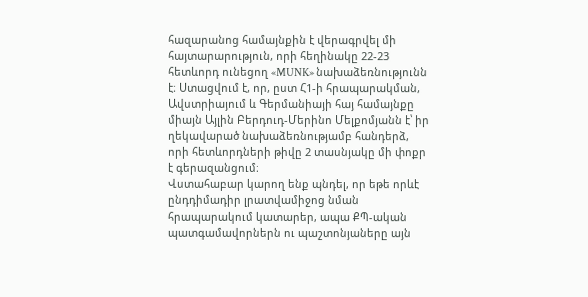հազարանոց համայնքին է վերագրվել մի հայտարարություն, որի հեղինակը 22-23 հետևորդ ունեցող «MUNK» նախաձեռնությունն է։ Ստացվում է, որ, ըստ Հ1-ի հրապարակման, Ավստրիայում և Գերմանիայի հայ համայնքը միայն Այլին Բերդուդ-Մերինո Մելքոմյանն է՝ իր ղեկավարած նախաձեռնությամբ հանդերձ, որի հետևորդների թիվը 2 տասնյակը մի փոքր է գերազանցում։
Վստահաբար կարող ենք պնդել, որ եթե որևէ ընդդիմադիր լրատվամիջոց նման հրապարակում կատարեր, ապա ՔՊ-ական պատգամավորներն ու պաշտոնյաները այն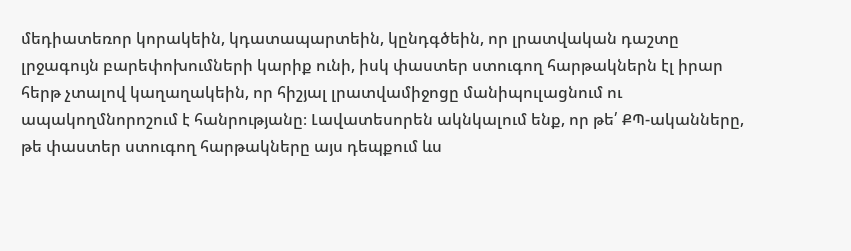մեդիատեռոր կորակեին, կդատապարտեին, կընդգծեին, որ լրատվական դաշտը լրջագույն բարեփոխումների կարիք ունի, իսկ փաստեր ստուգող հարթակներն էլ իրար հերթ չտալով կաղաղակեին, որ հիշյալ լրատվամիջոցը մանիպուլացնում ու ապակողմնորոշում է հանրությանը։ Լավատեսորեն ակնկալում ենք, որ թե՛ ՔՊ-ականները, թե փաստեր ստուգող հարթակները այս դեպքում ևս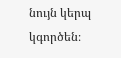նույն կերպ կգործեն։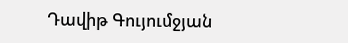Դավիթ Գույումջյան